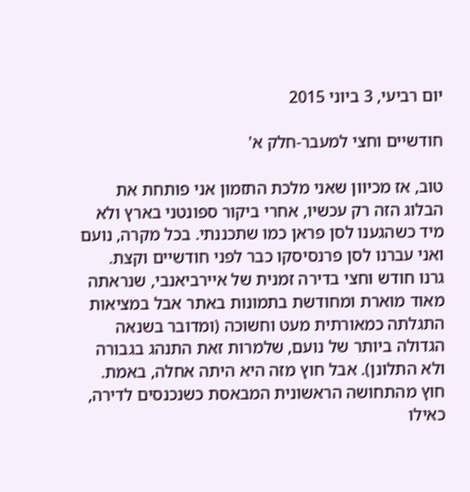יום רביעי, 3 ביוני 2015

חודשיים וחצי למעבר-חלק א'

טוב, אז מכיוון שאני מלכת התזמון אני פותחת את הבלוג הזה רק עכשיו, אחרי ביקור ספונטני בארץ ולא מיד כשהגענו לסן פראן כמו שתכננתי. בכל מקרה, נועם ואני עברנו לסן פרנסיסקו כבר לפני חודשיים וקצת. גרנו חודש וחצי בדירה זמנית של איירביאנבי, שנראתה מאוד מוארת ומחודשת בתמונות באתר אבל במציאות התגלתה כמאורתית מעט וחשוכה (ומדובר בשנאה הגדולה ביותר של נועם, שלמרות זאת התנהג בגבורה ולא התלונן). אבל חוץ מזה היא היתה אחלה, באמת. חוץ מהתחושה הראשונית המבאסת כשנכנסים לדירה, כאילו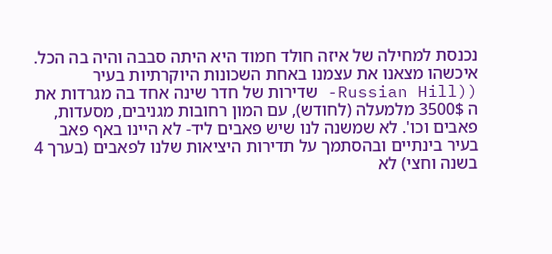נכנסת למחילה של איזה חולד חמוד היא היתה סבבה והיה בה הכל. איכשהו מצאנו את עצמנו באחת השכונות היוקרתיות בעיר ((Russian Hill- שדירות של חדר שינה אחד בה מגרדות את ה 3500$ מלמעלה (לחודש), עם המון רחובות מגניבים, מסעדות, פאבים וכו'. לא שמשנה לנו שיש פאבים ליד- לא היינו באף פאב בעיר בינתיים ובהסתמך על תדירות היציאות שלנו לפאבים (בערך 4 בשנה וחצי) לא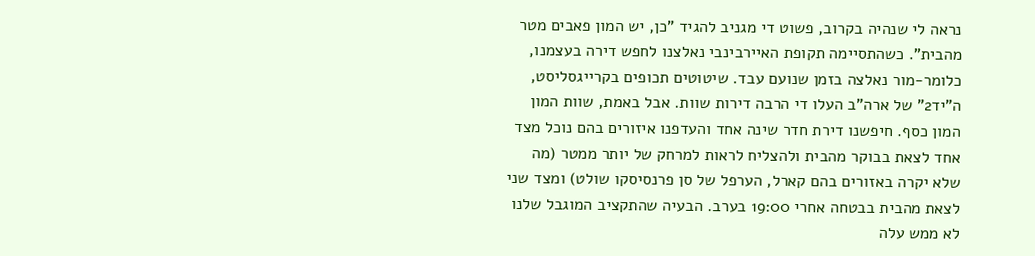נראה לי שנהיה בקרוב, פשוט די מגניב להגיד "כן, יש המון פאבים מטר מהבית". כשהתסיימה תקופת האיירבינבי נאלצנו לחפש דירה בעצמנו, כלומר-מור נאלצה בזמן שנועם עבד. שיטוטים תכופים בקרייגסליסט, ה"יד2" של ארה"ב העלו די הרבה דירות שוות. אבל באמת, שוות המון המון כסף. חיפשנו דירת חדר שינה אחד והעדפנו איזורים בהם נוכל מצד אחד לצאת בבוקר מהבית ולהצליח לראות למרחק של יותר ממטר (מה שלא יקרה באזורים בהם קארל, הערפל של סן פרנסיסקו שולט) ומצד שני לצאת מהבית בבטחה אחרי 19:00 בערב. הבעיה שהתקציב המוגבל שלנו לא ממש עלה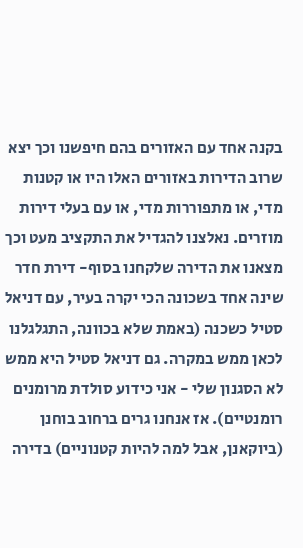בקנה אחד עם האזורים בהם חיפשנו וכך יצא שרוב הדירות באזורים האלו היו או קטנות מדי, או מתפוררות מדי, או עם בעלי דירות מוזרים. נאלצנו להגדיל את התקציב מעט וכך מצאנו את הדירה שלקחנו בסוף- דירת חדר שינה אחד בשכונה הכי יקרה בעיר, עם דניאל סטיל כשכנה (באמת שלא בכוונה, התגלגלנו לכאן ממש במקרה. גם דניאל סטיל היא ממש לא הסגנון שלי - אני כידוע סולדת מרומנים רומנטיים). אז אנחנו גרים ברחוב בוחנן (ביוקאנן, אבל למה להיות קטנוניים) בדירה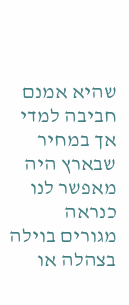שהיא אמנם חביבה למדי אך במחיר שבארץ היה מאפשר לנו כנראה מגורים בוילה בצהלה או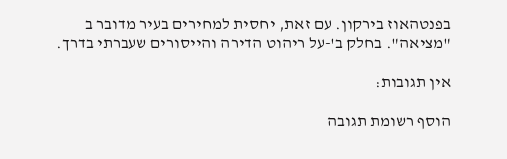בפנטהאוז בירקון. עם זאת, יחסית למחירים בעיר מדובר ב "מציאה". בחלק ב'-על ריהוט הדירה והייסורים שעברתי בדרך.

אין תגובות:

הוסף רשומת תגובה